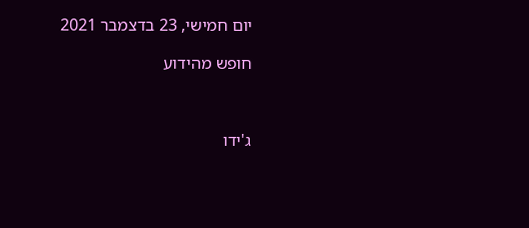יום חמישי, 23 בדצמבר 2021

חופש מהידוע



ג'ידו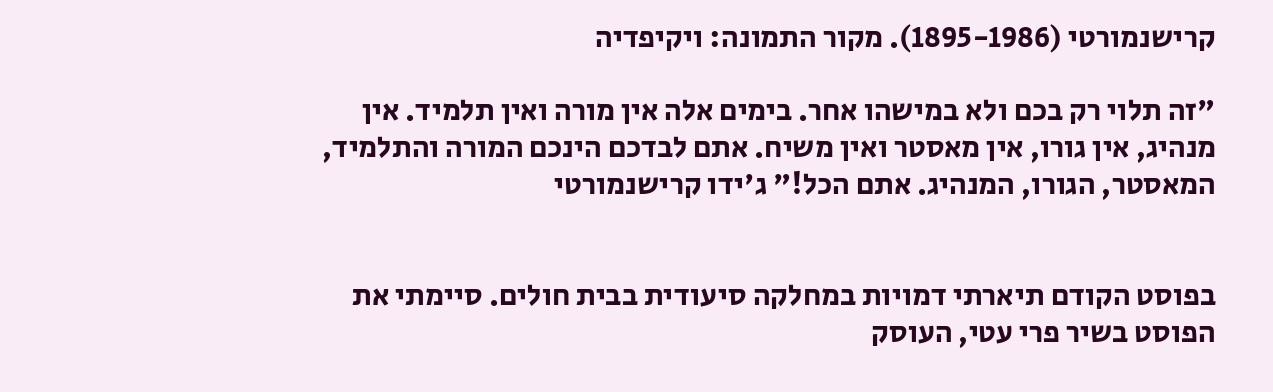קרישנמורטי (1895-1986). מקור התמונה: ויקיפדיה

"זה תלוי רק בכם ולא במישהו אחר. בימים אלה אין מורה ואין תלמיד. אין מנהיג, אין גורו, אין מאסטר ואין משיח. אתם לבדכם הינכם המורה והתלמיד, המאסטר, הגורו, המנהיג. אתם הכל!" ג'ידו קרישנמורטי


בפוסט הקודם תיארתי דמויות במחלקה סיעודית בבית חולים. סיימתי את הפוסט בשיר פרי עטי, העוסק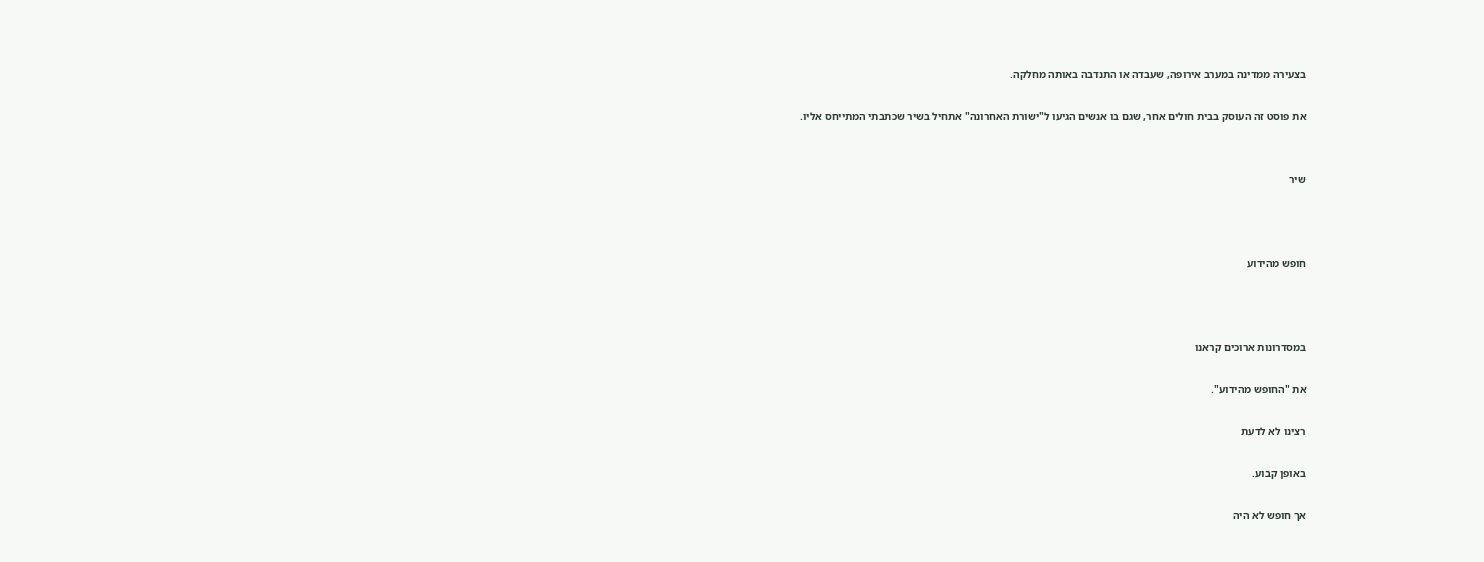בצעירה ממדינה במערב אירופה, שעבדה או התנדבה באותה מחלקה.

את פוסט זה העוסק בבית חולים אחר, שגם בו אנשים הגיעו ל"ישורת האחרונה" אתחיל בשיר שכתבתי המתייחס אליו.


שיר



חופש מהידוע



במסדרונות ארוכים קראנו

את "החופש מהידוע".

רצינו לא לדעת

באופן קבוע.

אך חופש לא היה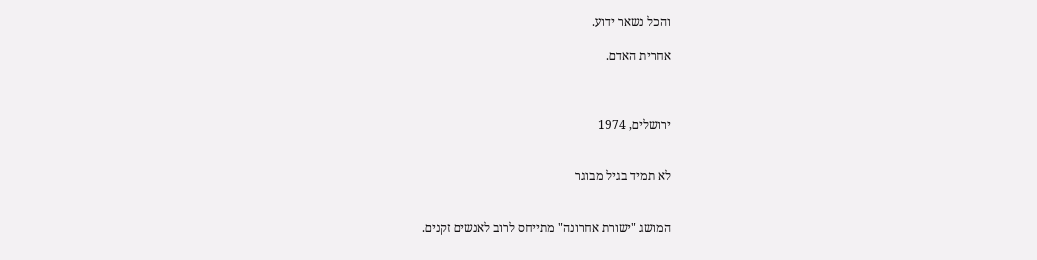והכל נשאר ידוע.

אחרית האדם.



ירושלים, 1974


לא תמיד בגיל מבוגר


המושג "ישורת אחרונה" מתייחס לרוב לאנשים זקנים.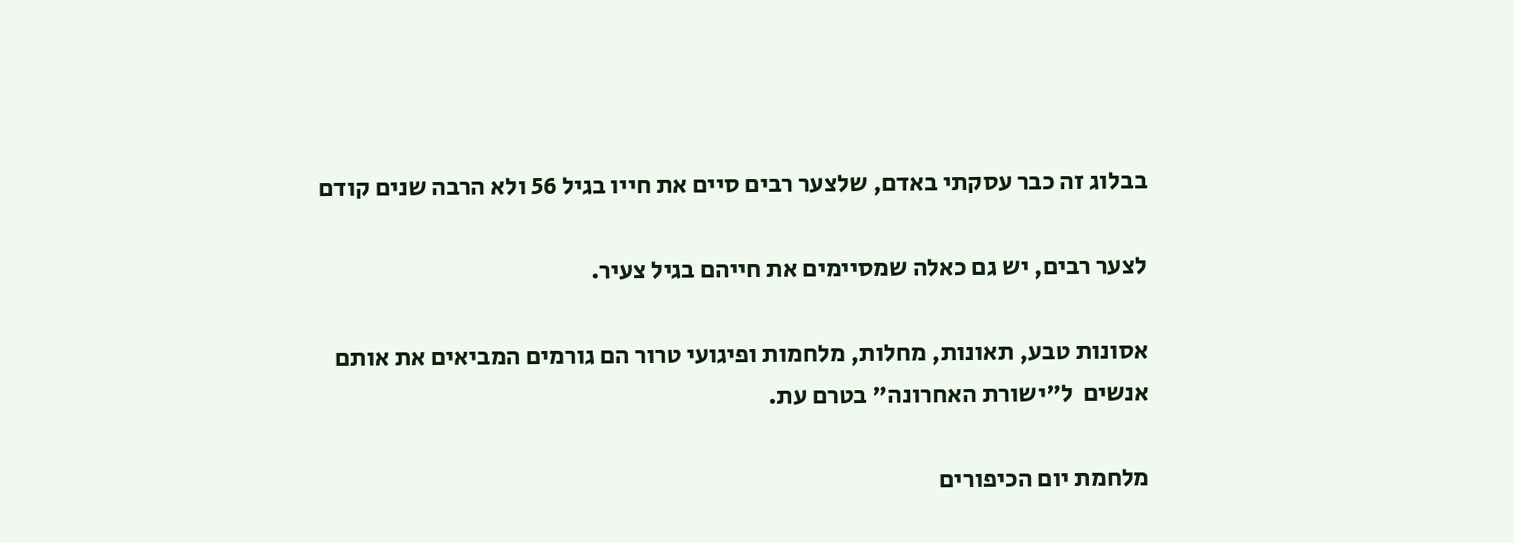בבלוג זה כבר עסקתי באדם, שלצער רבים סיים את חייו בגיל 56 ולא הרבה שנים קודם

לצער רבים, יש גם כאלה שמסיימים את חייהם בגיל צעיר.

אסונות טבע, תאונות, מחלות, מלחמות ופיגועי טרור הם גורמים המביאים את אותם אנשים  ל"ישורת האחרונה" בטרם עת.

מלחמת יום הכיפורים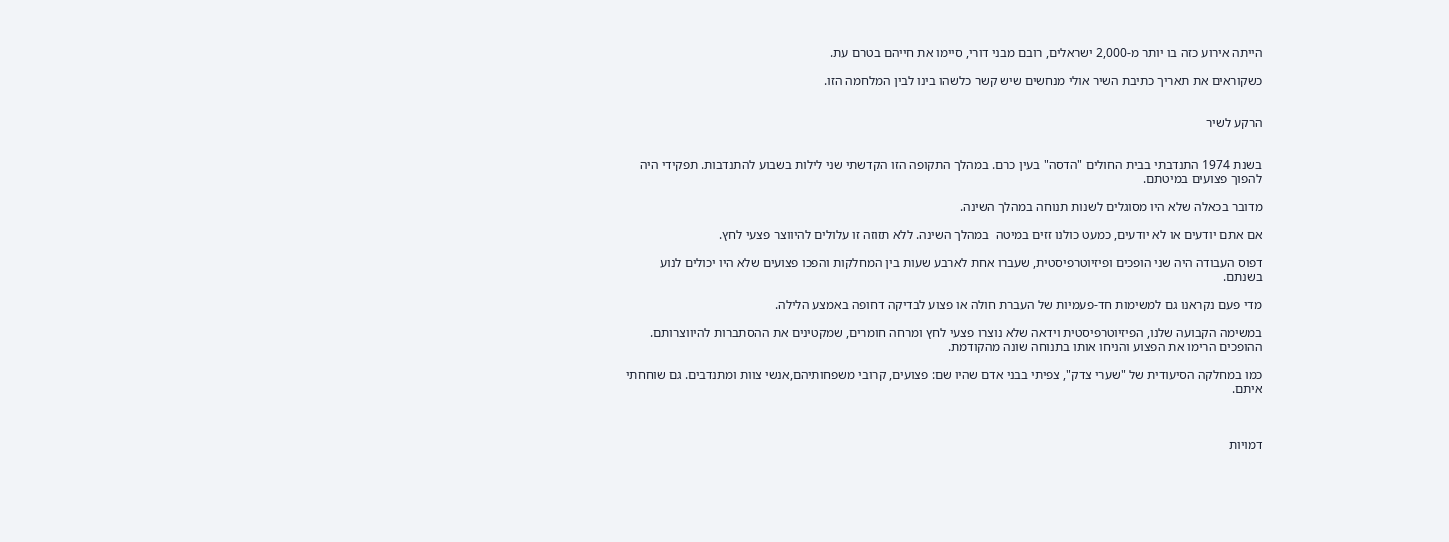הייתה אירוע כזה בו יותר מ-2,000 ישראלים, רובם מבני דורי, סיימו את חייהם בטרם עת.

כשקוראים את תאריך כתיבת השיר אולי מנחשים שיש קשר כלשהו בינו לבין המלחמה הזו.


הרקע לשיר


בשנת 1974 התנדבתי בבית החולים "הדסה" בעין כרם. במהלך התקופה הזו הקדשתי שני לילות בשבוע להתנדבות. תפקידי היה להפוך פצועים במיטתם.

מדובר בכאלה שלא היו מסוגלים לשנות תנוחה במהלך השינה.

אם אתם יודעים או לא יודעים, כמעט כולנו זזים במיטה  במהלך השינה. ללא תזוזה זו עלולים להיווצר פצעי לחץ.

דפוס העבודה היה שני הופכים ופיזיוטרפיסטית, שעברו אחת לארבע שעות בין המחלקות והפכו פצועים שלא היו יכולים לנוע בשנתם.

מדי פעם נקראנו גם למשימות חד-פעמיות של העברת חולה או פצוע לבדיקה דחופה באמצע הלילה.

במשימה הקבועה שלנו, הפיזיוטרפיסטית וידאה שלא נוצרו פצעי לחץ ומרחה חומרים, שמקטינים את ההסתברות להיווצרותם. ההופכים הרימו את הפצוע והניחו אותו בתנוחה שונה מהקודמת.

כמו במחלקה הסיעודית של "שערי צדק", צפיתי בבני אדם שהיו שם: פצועים, קרובי משפחותיהם,אנשי צוות ומתנדבים. גם שוחחתי איתם.



דמויות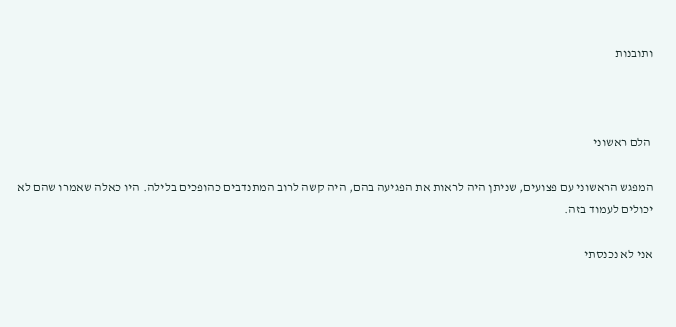ותובנות



 הלם ראשוני

המפגש הראשוני עם פצועים, שניתן היה לראות את הפגיעה בהם, היה קשה לרוב המתנדבים כהופכים בלילה. היו כאלה שאמרו שהם לא יכולים לעמוד בזה.

אני לא נכנסתי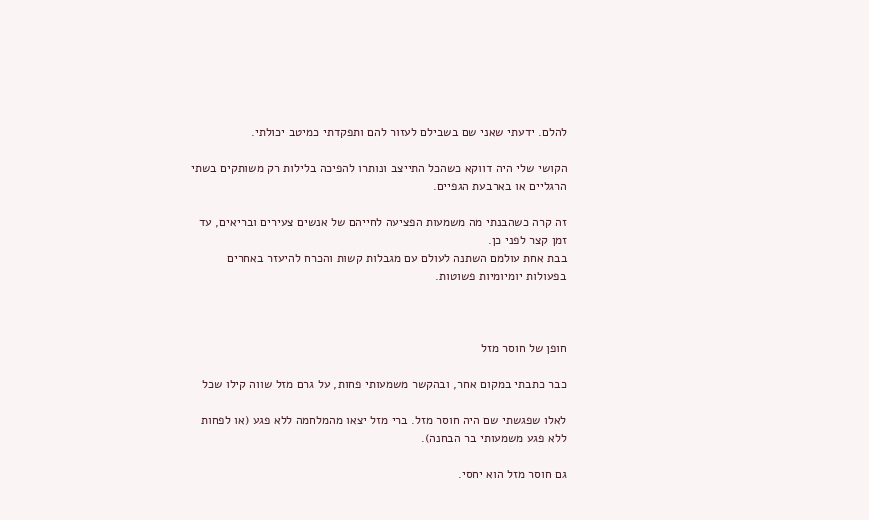להלם. ידעתי שאני שם בשבילם לעזור להם ותפקדתי כמיטב יכולתי.

הקושי שלי היה דווקא כשהכל התייצב ונותרו להפיכה בלילות רק משותקים בשתי הרגליים או בארבעת הגפיים.

זה קרה כשהבנתי מה משמעות הפציעה לחייהם של אנשים צעירים ובריאים, עד זמן קצר לפני כן.
בבת אחת עולמם השתנה לעולם עם מגבלות קשות והכרח להיעזר באחרים בפעולות יומיומיות פשוטות.



חופן של חוסר מזל

כבר כתבתי במקום אחר, ובהקשר משמעותי פחות, על גרם מזל שווה קילו שכל

לאלו שפגשתי שם היה חוסר מזל. ברי מזל יצאו מהמלחמה ללא פגע (או לפחות ללא פגע משמעותי בר הבחנה).

גם חוסר מזל הוא יחסי.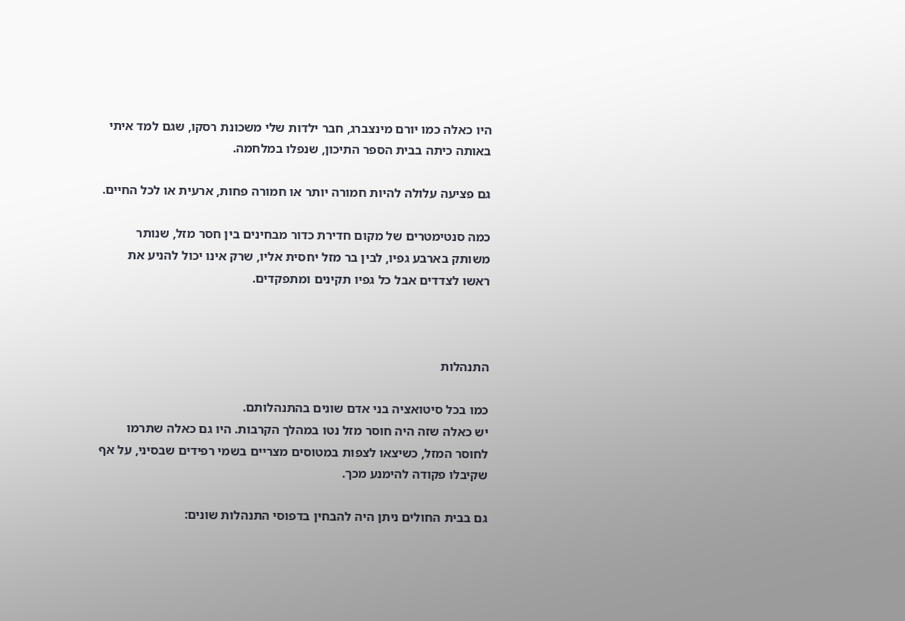היו כאלה כמו יורם מינצברג, חבר ילדות שלי משכונת רסקו, שגם למד איתי באותה כיתה בבית הספר התיכון, שנפלו במלחמה.

גם פציעה עלולה להיות חמורה יותר או חמורה פחות, ארעית או לכל החיים.

כמה סנטימטרים של מקום חדירת כדור מבחינים בין חסר מזל, שנותר משותק בארבע גפיו, לבין בר מזל יחסית אליו, שרק אינו יכול להניע את ראשו לצדדים אבל כל גפיו תקינים ומתפקדים.



התנהלות

כמו בכל סיטואציה בני אדם שונים בהתנהלותם.
יש כאלה שזה היה חוסר מזל נטו במהלך הקרבות. היו גם כאלה שתרמו לחוסר המזל, כשיצאו לצפות במטוסים מצריים בשמי רפידים שבסיני, על אף שקיבלו פקודה להימנע מכך.

גם בבית החולים ניתן היה להבחין בדפוסי התנהלות שונים: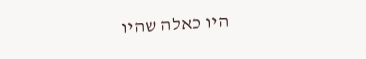היו כאלה שהיו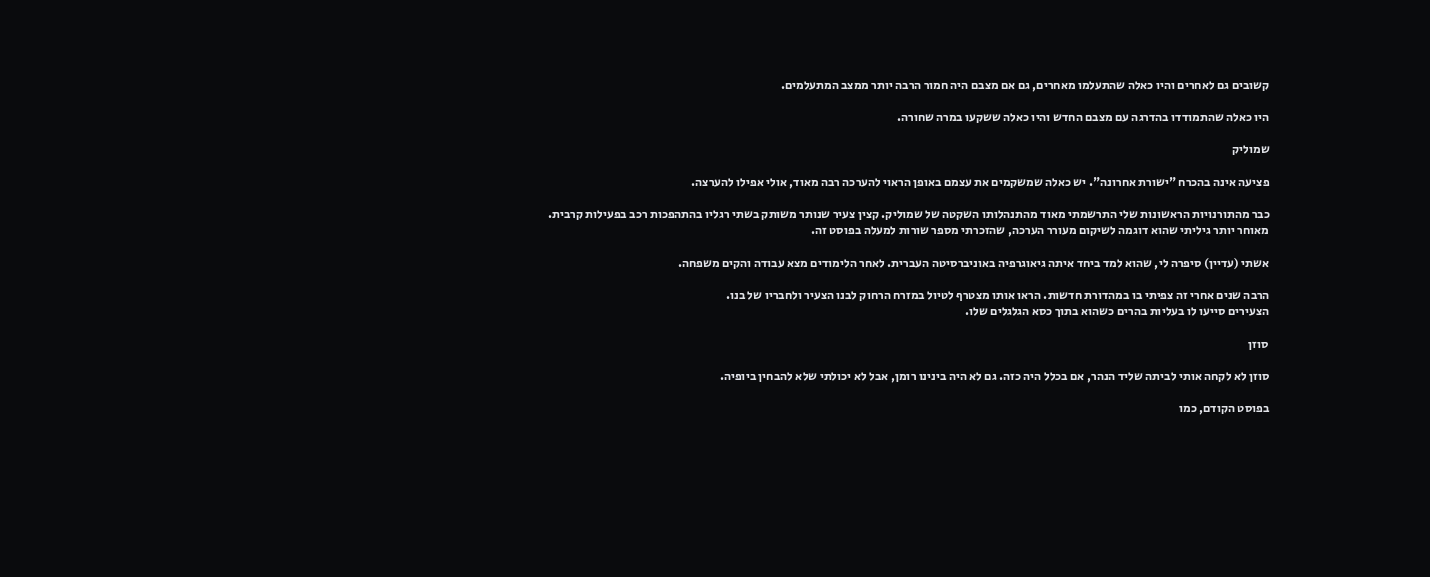קשובים גם לאחרים והיו כאלה שהתעלמו מאחרים, גם אם מצבם היה חמור הרבה יותר ממצב המתעלמים.

היו כאלה שהתמודדו בהדרגה עם מצבם החדש והיו כאלה ששקעו במרה שחורה.

שמוליק

פציעה אינה בהכרח "ישורת אחרונה". יש כאלה שמשקמים את עצמם באופן הראוי להערכה רבה מאוד, אולי אפילו להערצה.

כבר מהתורנויות הראשונות שלי התרשמתי מאוד מהתנהלותו השקטה של שמוליק. קצין צעיר שנותר משותק בשתי רגליו בהתהפכות רכב בפעילות קרבית.
מאוחר יותר גיליתי שהוא דוגמה לשיקום מעורר הערכה, שהזכרתי מספר שורות למעלה בפוסט זה.

אשתי (עדיין) סיפרה לי, שהוא למד ביחד איתה גיאוגרפיה באוניברסיטה העברית. לאחר הלימודים מצא עבודה והקים משפחה.

הרבה שנים אחרי זה צפיתי בו במהדורת חדשות. הראו אותו מצטרף לטיול במזרח הרחוק לבנו הצעיר ולחבריו של בנו.
הצעירים סייעו לו בעליות בהרים כשהוא בתוך כסא הגלגלים שלו.

סוזן

סוזן לא לקחה אותי לביתה שליד הנהר, אם בכלל היה כזה. גם לא היה בינינו רומן, אבל לא יכולתי שלא להבחין ביופיה.

בפוסט הקודם, כמו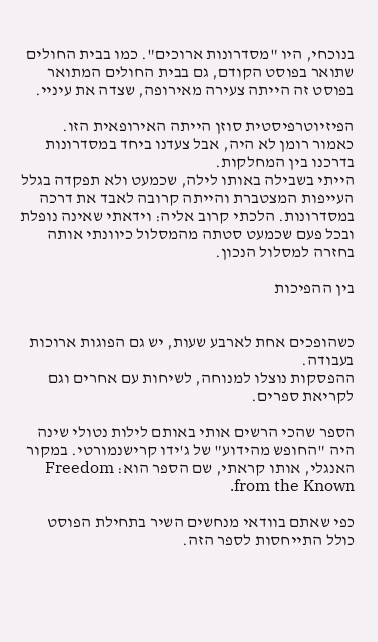בנוכחי, היו "מסדרונות ארוכים". כמו בבית החולים שתואר בפוסט הקודם, גם בבית החולים המתואר בפוסט זה הייתה צעירה מאירופה, שצדה את עיניי.

הפיזיוטרפיסטית סוזן הייתה האירופאית הזו. כאמור רומן לא היה, אבל צעדנו ביחד במסדרונות בדרכנו בין המחלקות.
הייתי בשבילה באותו לילה, שכמעט ולא תפקדה בגלל העייפות המצטברת והייתה קרובה לאבד את דרכה במסדרונות. הלכתי קרוב אליה: וידאתי שאינה נופלת ובכל פעם שכמעט סטתה מהמסלול כיוונתי אותה בחזרה למסלול הנכון.

בין ההפיכות


כשהופכים אחת לארבע שעות, יש גם הפוגות ארוכות בעבודה.
ההפסקות נוצלו למנוחה, לשיחות עם אחרים וגם לקריאת ספרים.

הספר שהכי הרשים אותי באותם לילות נטולי שינה היה "החופש מהידוע" של ג'ידו קרישנמורטי. במקור האנגלי, אותו קראתי, שם הספר הוא: Freedom from the Known.

כפי שאתם בוודאי מנחשים השיר בתחילת הפוסט כולל התייחסות לספר הזה.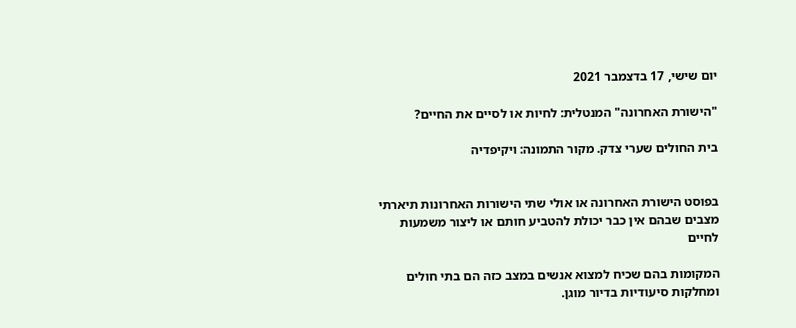יום שישי, 17 בדצמבר 2021

"הישורת האחרונה" המנטלית: לחיות או לסיים את החיים?

בית החולים שערי צדק. מקור התמונה: ויקיפדיה


בפוסט הישורת האחרונה או אולי שתי הישורות האחרונות תיארתי מצבים שבהם אין כבר יכולת להטביע חותם או ליצור משמעות לחיים

המקומות בהם שכיח למצוא אנשים במצב כזה הם בתי חולים ומחלקות סיעודיות בדיור מוגן.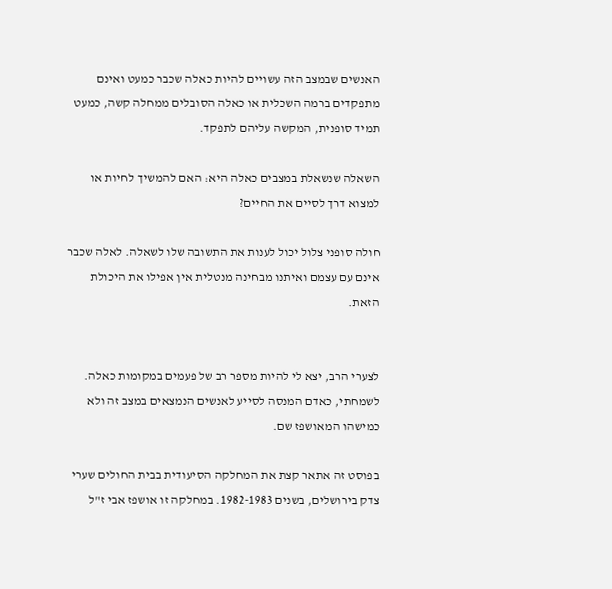האנשים שבמצב הזה עשויים להיות כאלה שכבר כמעט ואינם מתפקדים ברמה השכלית או כאלה הסובלים ממחלה קשה, כמעט תמיד סופנית, המקשה עליהם לתפקד.

השאלה שנשאלת במצבים כאלה היא: האם להמשיך לחיות או למצוא דרך לסיים את החיים?

חולה סופני צלול יכול לענות את התשובה שלו לשאלה. לאלה שכבר אינם עם עצמם ואיתנו מבחינה מנטלית אין אפילו את היכולת הזאת.


לצערי הרב, יצא לי להיות מספר רב של פעמים במקומות כאלה.
לשמחתי, כאדם המנסה לסייע לאנשים הנמצאים במצב זה ולא כמישהו המאושפז שם.

בפוסט זה אתאר קצת את המחלקה הסיעודית בבית החולים שערי צדק בירושלים, בשנים 1982-1983. במחלקה זו אושפז אבי ז"ל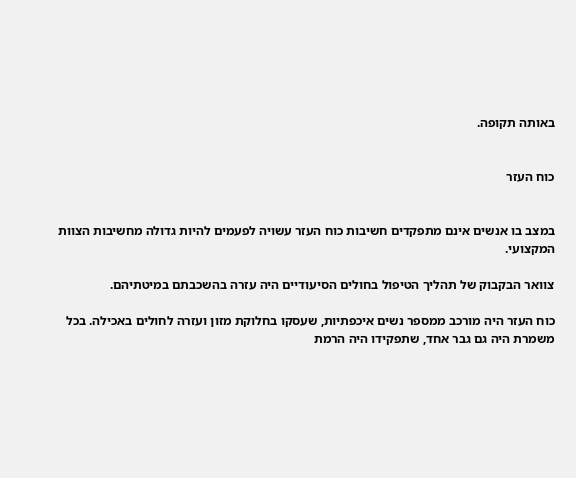באותה תקופה.


כוח העזר


במצב בו אנשים אינם מתפקדים חשיבות כוח העזר עשויה לפעמים להיות גדולה מחשיבות הצוות המקצועי.

צוואר הבקבוק של תהליך הטיפול בחולים הסיעודיים היה עזרה בהשכבתם במיטתיהם.

כוח העזר היה מורכב ממספר נשים איכפתיות, שעסקו בחלוקת מזון ועזרה לחולים באכילה. בכל משמרת היה גם גבר אחד, שתפקידו היה הרמת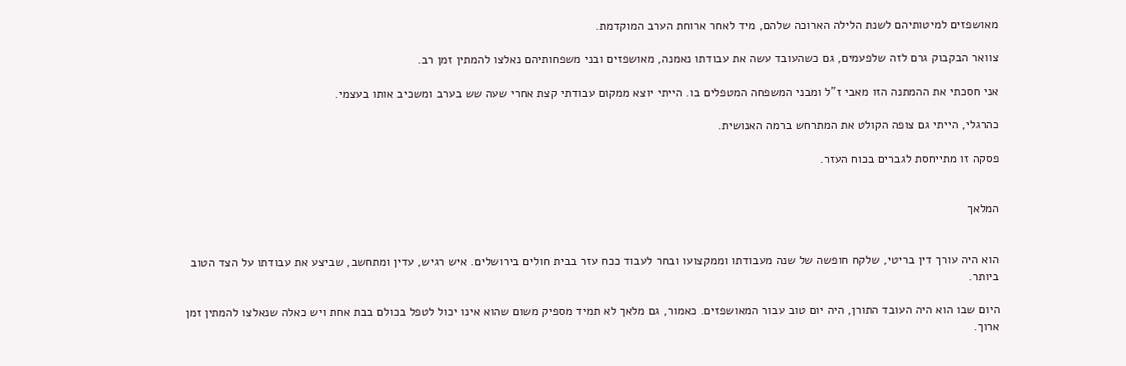מאושפזים למיטותיהם לשנת הלילה הארוכה שלהם, מיד לאחר ארוחת הערב המוקדמת.

צוואר הבקבוק גרם לזה שלפעמים, גם כשהעובד עשה את עבודתו נאמנה, מאושפזים ובני משפחותיהם נאלצו להמתין זמן רב.

אני חסכתי את ההמתנה הזו מאבי ז"ל ומבני המשפחה המטפלים בו. הייתי יוצא ממקום עבודתי קצת אחרי שעה שש בערב ומשכיב אותו בעצמי.

כהרגלי, הייתי גם צופה הקולט את המתרחש ברמה האנושית.

פסקה זו מתייחסת לגברים בכוח העזר.


המלאך


הוא היה עורך דין בריטי, שלקח חופשה של שנה מעבודתו וממקצועו ובחר לעבוד ככח עזר בבית חולים בירושלים. איש רגיש, עדין ומתחשב, שביצע את עבודתו על הצד הטוב ביותר.

היום שבו הוא היה העובד התורן, היה יום טוב עבור המאושפזים. כאמור, גם מלאך לא תמיד מספיק משום שהוא אינו יכול לטפל בכולם בבת אחת ויש כאלה שנאלצו להמתין זמן ארוך.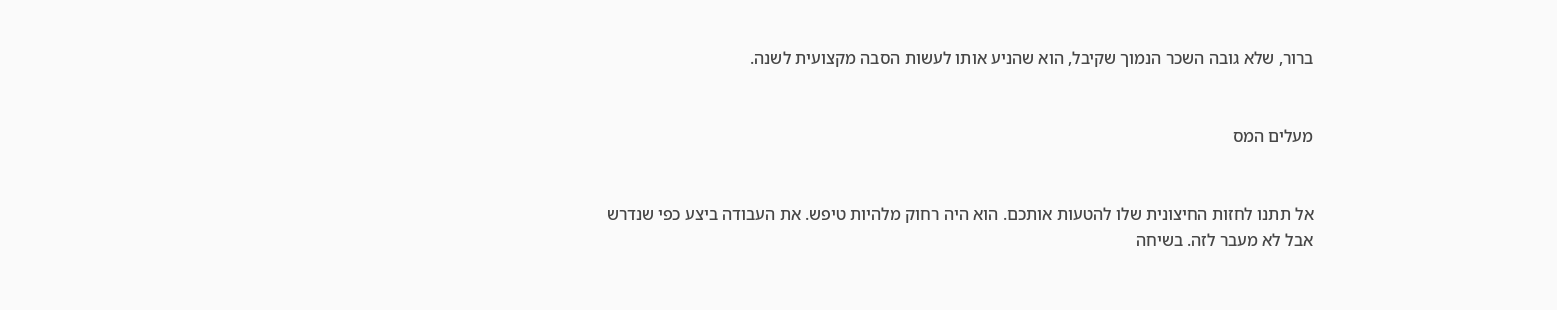ברור, שלא גובה השכר הנמוך שקיבל, הוא שהניע אותו לעשות הסבה מקצועית לשנה.


מעלים המס


אל תתנו לחזות החיצונית שלו להטעות אותכם. הוא היה רחוק מלהיות טיפש. את העבודה ביצע כפי שנדרש אבל לא מעבר לזה. בשיחה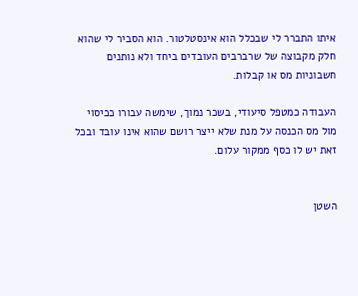איתו התברר לי שבכלל הוא אינסטלטור. הוא הסביר לי שהוא חלק מקבוצה של שרברבים העובדים ביחד ולא נותנים חשבוניות מס או קבלות.

העבודה כמטפל סיעודי, בשכר נמוך, שימשה עבורו ככיסוי מול מס הכנסה על מנת שלא ייצר רושם שהוא אינו עובד ובכל זאת יש לו כסף ממקור עלום.


השטן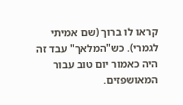קראו לו ברוך (שם אמיתי לגמרי). כש"המלאך" עבד זה היה כאמור יום טוב עבור המאושפזים.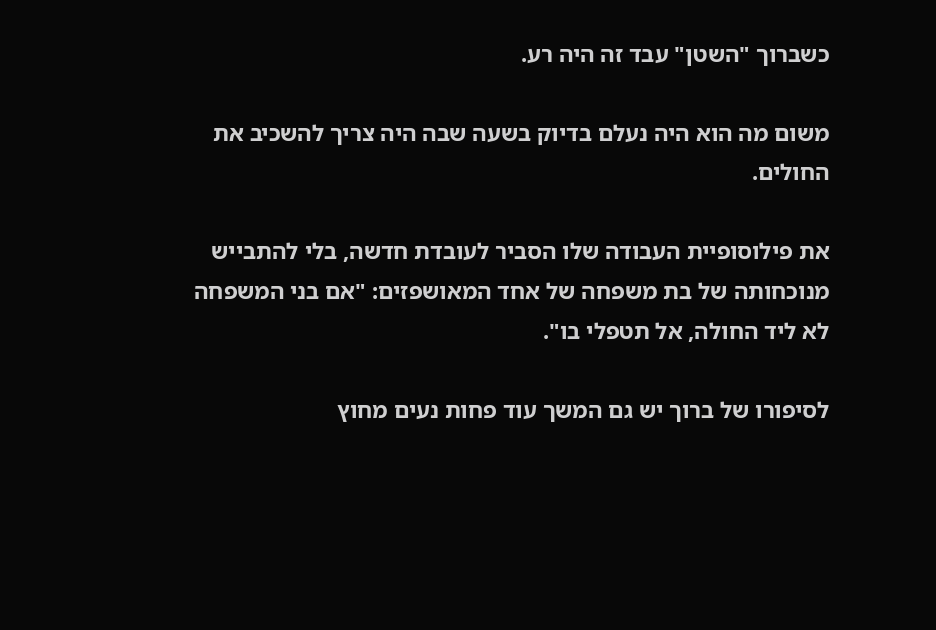כשברוך "השטן" עבד זה היה רע.

משום מה הוא היה נעלם בדיוק בשעה שבה היה צריך להשכיב את החולים.

את פילוסופיית העבודה שלו הסביר לעובדת חדשה, בלי להתבייש מנוכחותה של בת משפחה של אחד המאושפזים: "אם בני המשפחה לא ליד החולה, אל תטפלי בו".

לסיפורו של ברוך יש גם המשך עוד פחות נעים מחוץ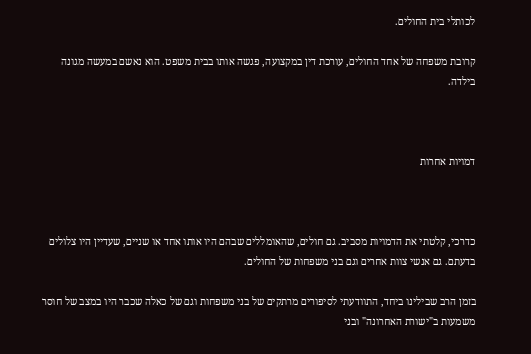לכותלי בית החולים.

קרובת משפחה של אחד החולים, עורכת דין במקצועה, פגשה אותו בבית משפט. הוא נאשם במעשה מגונה בילדה.



דמויות אחרות



כדרכי, קלטתי את הדמויות מסביב. גם חולים, שהאומללים שבהם היו אותו אחד או שניים, שעדיין היו צלולים בדעתם. גם אנשי צוות אחרים וגם בני משפחות של החולים.

בזמן הרב שבילינו ביחד, התוודעתי לסיפורים מרתקים של בני משפחות וגם של כאלה שכבר היו במצב של חוסר משמעות ב"ישורת האחרונה" ובני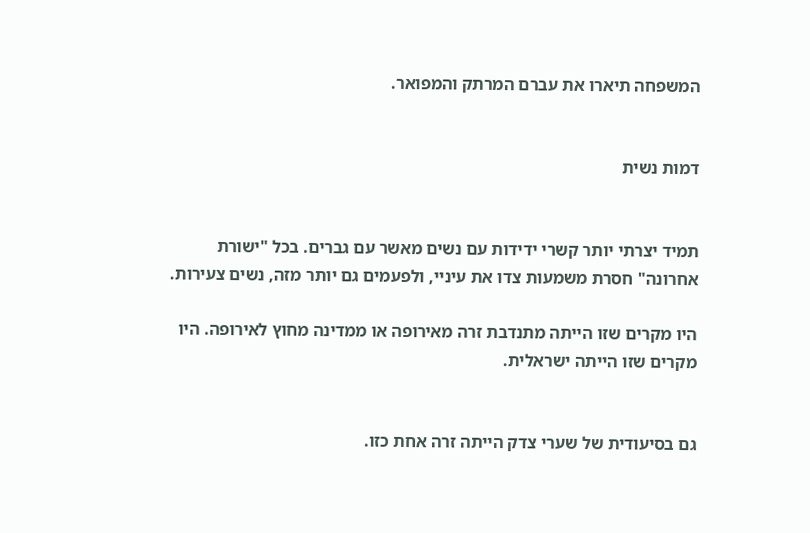המשפחה תיארו את עברם המרתק והמפואר.


דמות נשית


תמיד יצרתי יותר קשרי ידידות עם נשים מאשר עם גברים. בכל "ישורת אחרונה" חסרת משמעות צדו את עיניי, ולפעמים גם יותר מזה, נשים צעירות.

היו מקרים שזו הייתה מתנדבת זרה מאירופה או ממדינה מחוץ לאירופה. היו מקרים שזו הייתה ישראלית.


גם בסיעודית של שערי צדק הייתה זרה אחת כזו.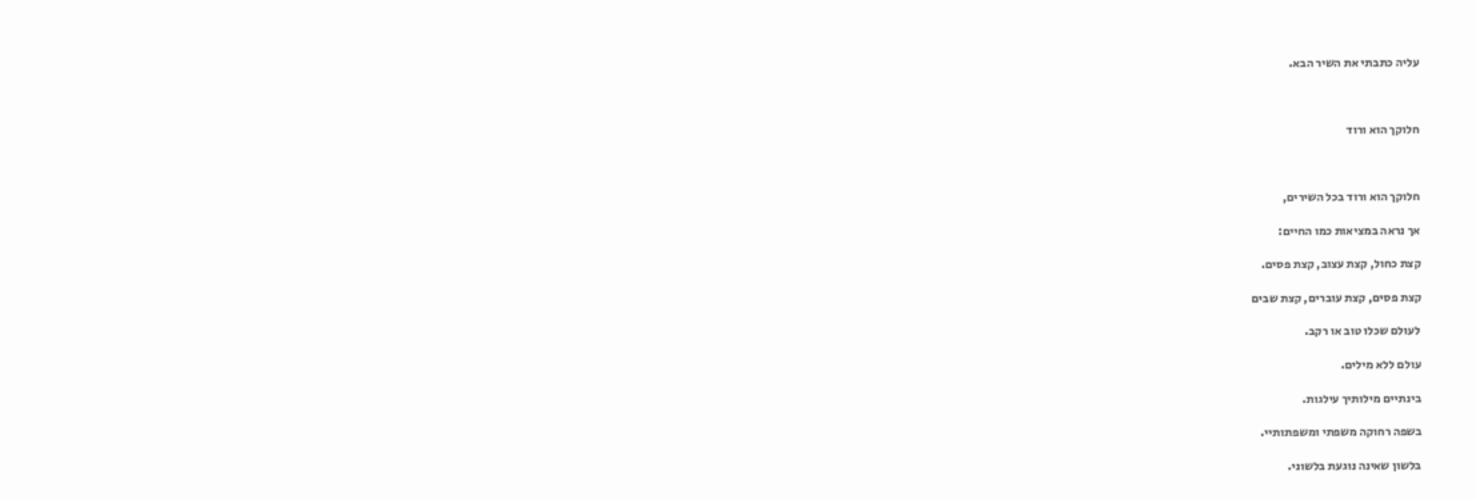עליה כתבתי את השיר הבא.



חלוקך הוא ורוד



חלוקך הוא ורוד בכל השירים,

אך נראה במציאות כמו החיים:

קצת כחול, קצת עצוב, קצת פסים.

קצת פסים, קצת עוברים, קצת שבים

לעולם שכלו טוב או רקב.

עולם ללא מילים.

בינתיים מילותיך עילגות.

בשפה רחוקה משפתי ומשפתותיי.

בלשון שאינה נוגעת בלשוני.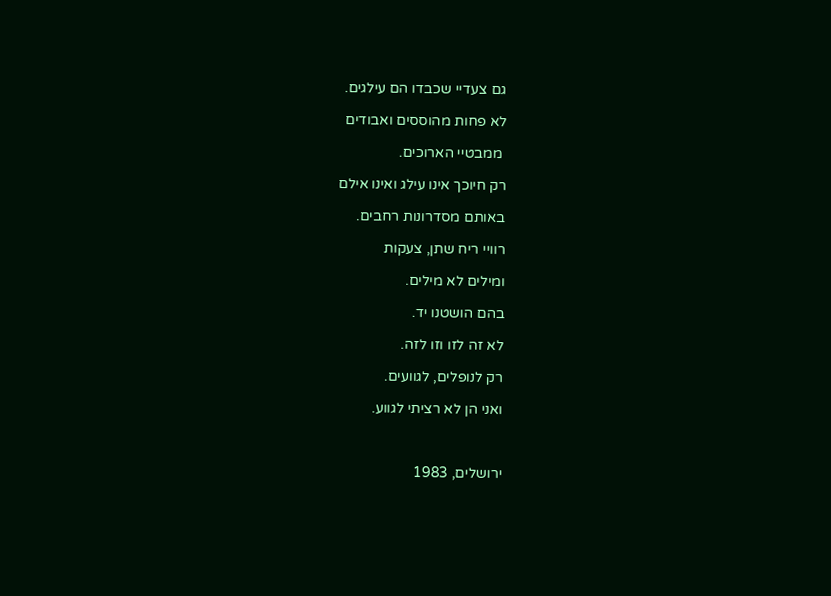גם צעדיי שכבדו הם עילגים.

לא פחות מהוססים ואבודים

 ממבטיי הארוכים.

רק חיוכך אינו עילג ואינו אילם

באותם מסדרונות רחבים.

רוויי ריח שתן, צעקות

ומילים לא מילים.

בהם הושטנו יד.

לא זה לזו וזו לזה.

רק לנופלים, לגוועים.

ואני הן לא רציתי לגווע.



ירושלים, 1983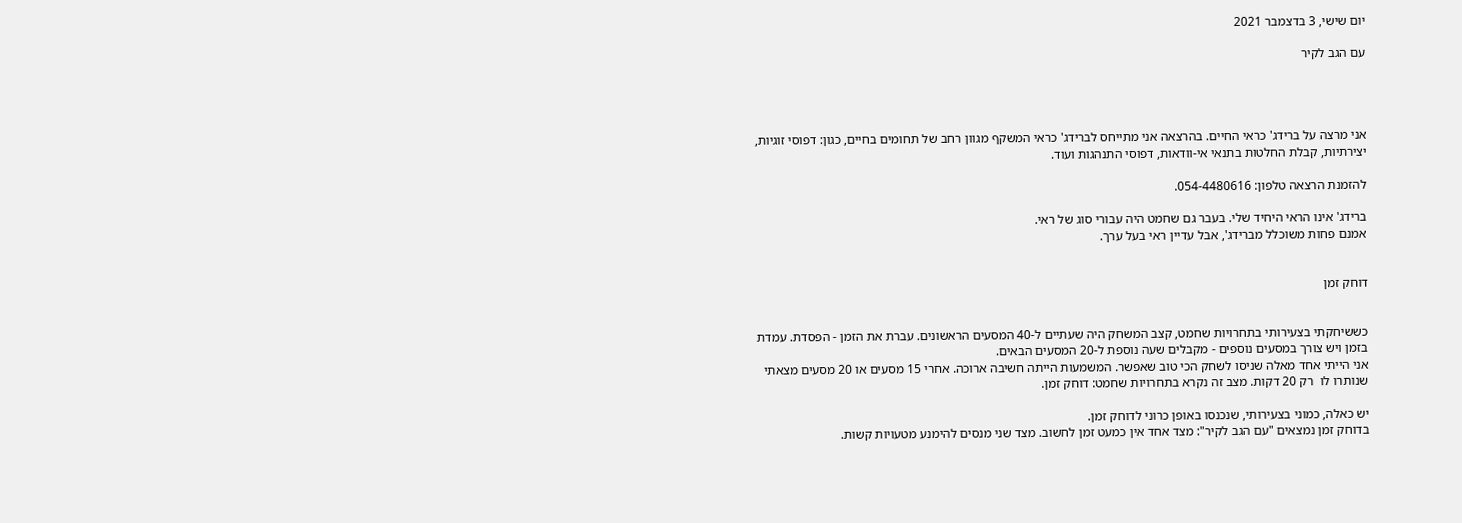יום שישי, 3 בדצמבר 2021

עם הגב לקיר




אני מרצה על ברידג' כראי החיים. בהרצאה אני מתייחס לברידג' כראי המשקף מגוון רחב של תחומים בחיים, כגון: דפוסי זוגיות, יצירתיות, קבלת החלטות בתנאי אי-וודאות, דפוסי התנהגות ועוד.

להזמנת הרצאה טלפון: 054-4480616.

ברידג' אינו הראי היחיד שלי. בעבר גם שחמט היה עבורי סוג של ראי.
אמנם פחות משוכלל מברידג', אבל עדיין ראי בעל ערך.


דוחק זמן


כששיחקתי בצעירותי בתחרויות שחמט, קצב המשחק היה שעתיים ל-40 המסעים הראשונים. עברת את הזמן - הפסדת. עמדת בזמן ויש צורך במסעים נוספים - מקבלים שעה נוספת ל-20 המסעים הבאים.
אני הייתי אחד מאלה שניסו לשחק הכי טוב שאפשר. המשמעות הייתה חשיבה ארוכה. אחרי 15 מסעים או 20 מסעים מצאתי שנותרו לו  רק 20 דקות. מצב זה נקרא בתחרויות שחמט: דוחק זמן.

יש כאלה, כמוני בצעירותי, שנכנסו באופן כרוני לדוחק זמן.
בדוחק זמן נמצאים "עם הגב לקיר": מצד אחד אין כמעט זמן לחשוב. מצד שני מנסים להימנע מטעויות קשות.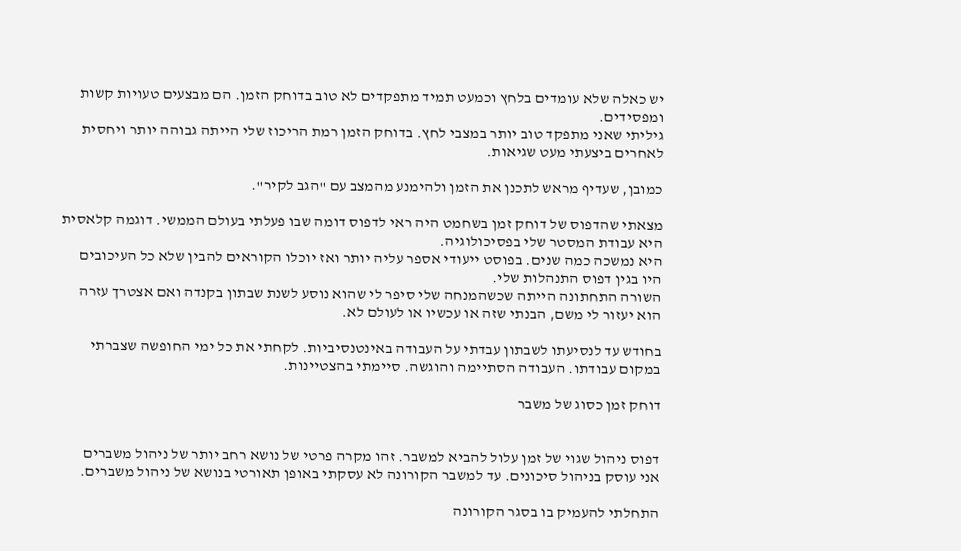יש כאלה שלא עומדים בלחץ וכמעט תמיד מתפקדים לא טוב בדוחק הזמן. הם מבצעים טעויות קשות ומפסידים.
גיליתי שאני מתפקד טוב יותר במצבי לחץ. בדוחק הזמן רמת הריכוז שלי הייתה גבוהה יותר ויחסית לאחרים ביצעתי מעט שגיאות.

כמובן, שעדיף מראש לתכנן את הזמן ולהימנע מהמצב עם "הגב לקיר".

מצאתי שהדפוס של דוחק זמן בשחמט היה ראי לדפוס דומה שבו פעלתי בעולם הממשי. דוגמה קלאסית היא עבודת המסטר שלי בפסיכולוגיה.
היא נמשכה כמה שנים. בפוסט ייעודי אספר עליה יותר ואז יוכלו הקוראים להבין שלא כל העיכובים היו בגין דפוס התנהלות שלי.
השורה התחתונה הייתה שכשהמנחה שלי סיפר לי שהוא נוסע לשנת שבתון בקנדה ואם אצטרך עזרה הוא יעזור לי משם, הבנתי שזה או עכשיו או לעולם לא.

בחודש עד לנסיעתו לשבתון עבדתי על העבודה באינטנסיביות. לקחתי את כל ימי החופשה שצברתי במקום עבודתו. העבודה הסתיימה והוגשה. סיימתי בהצטיינות.

דוחק זמן כסוג של משבר


דפוס ניהול שגוי של זמן עלול להביא למשבר. זהו מקרה פרטי של נושא רחב יותר של ניהול משברים
אני עוסק בניהול סיכונים. עד למשבר הקורונה לא עסקתי באופן תאורטי בנושא של ניהול משברים.

התחלתי להעמיק בו בסגר הקורונה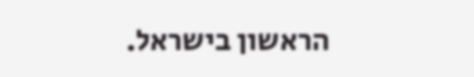הראשון בישראל.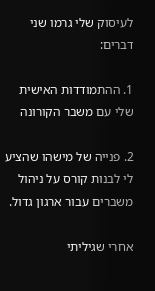לעיסוק שלי גרמו שני דברים:

1. ההתמודדות האישית  שלי עם משבר הקורונה

2. פנייה של מישהו שהציע לי לבנות קורס על ניהול משברים עבור ארגון גדול.

אחרי שגיליתי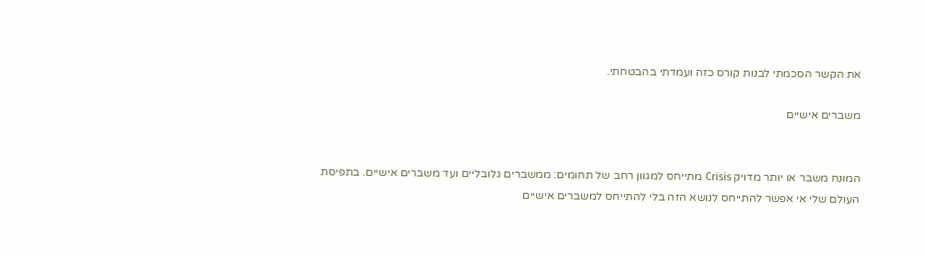את הקשר הסכמתי לבנות קורס כזה ועמדתי בהבטחתי.

משברים אישיים


המונח משבר או יותר מדויק Crisis מתייחס למגוון רחב של תחומים: ממשברים גלובליים ועד משברים אישיים. בתפיסת העולם שלי אי אפשר להתייחס לנושא הזה בלי להתייחס למשברים אישיים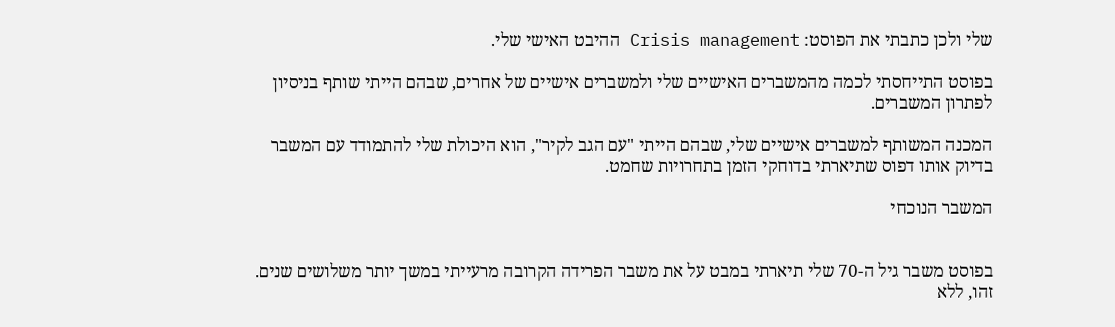שלי ולכן כתבתי את הפוסט: Crisis management ההיבט האישי שלי.

בפוסט התייחסתי לכמה מהמשברים האישיים שלי ולמשברים אישיים של אחרים, שבהם הייתי שותף בניסיון לפתרון המשברים.

המכנה המשותף למשברים אישיים שלי, שבהם הייתי "עם הגב לקיר", הוא היכולת שלי להתמודד עם המשבר בדיוק אותו דפוס שתיארתי בדוחקי הזמן בתחרויות שחמט.

המשבר הנוכחי


בפוסט משבר גיל ה-70 שלי תיארתי במבט על את משבר הפרידה הקרובה מרעייתי במשך יותר משלושים שנים. זהו, ללא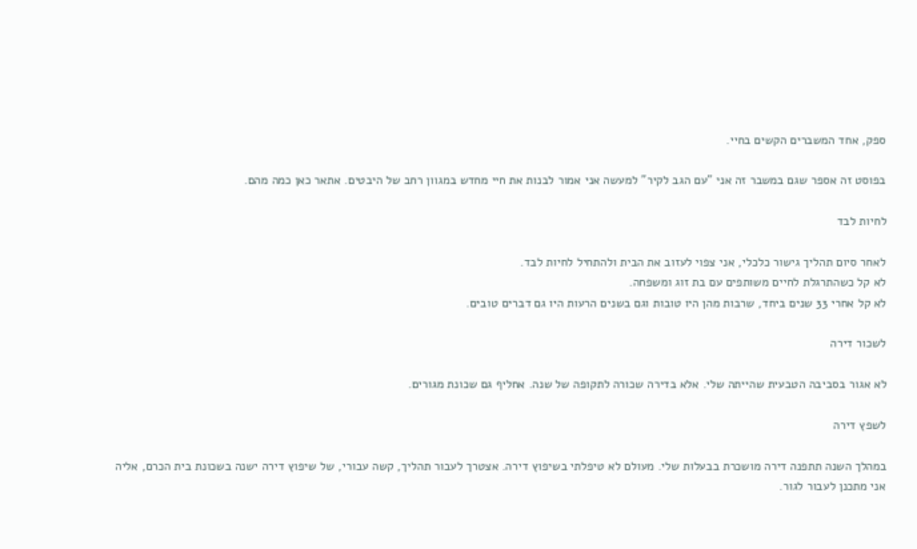ספק, אחד המשברים הקשים בחיי.

בפוסט זה אספר שגם במשבר זה אני "עם הגב לקיר" למעשה אני אמור לבנות את חיי מחדש במגוון רחב של היבטים. אתאר כאן כמה מהם.

לחיות לבד

לאחר סיום תהליך גישור כלכלי, אני צפוי לעזוב את הבית ולהתחיל לחיות לבד.
לא קל כשהתרגלת לחיים משותפים עם בת זוג ומשפחה.
לא קל אחרי 33 שנים ביחד, שרבות מהן היו טובות וגם בשנים הרעות היו גם דברים טובים.

לשכור דירה

לא אגור בסביבה הטבעית שהייתה שלי. אלא בדירה שכורה לתקופה של שנה. אחליף גם שכונת מגורים.

לשפץ דירה

במהלך השנה תתפנה דירה מושכרת בבעלות שלי. מעולם לא טיפלתי בשיפוץ דירה. אצטרך לעבור תהליך, קשה עבורי, של שיפוץ דירה ישנה בשכונת בית הכרם, אליה אני מתכנן לעבור לגור.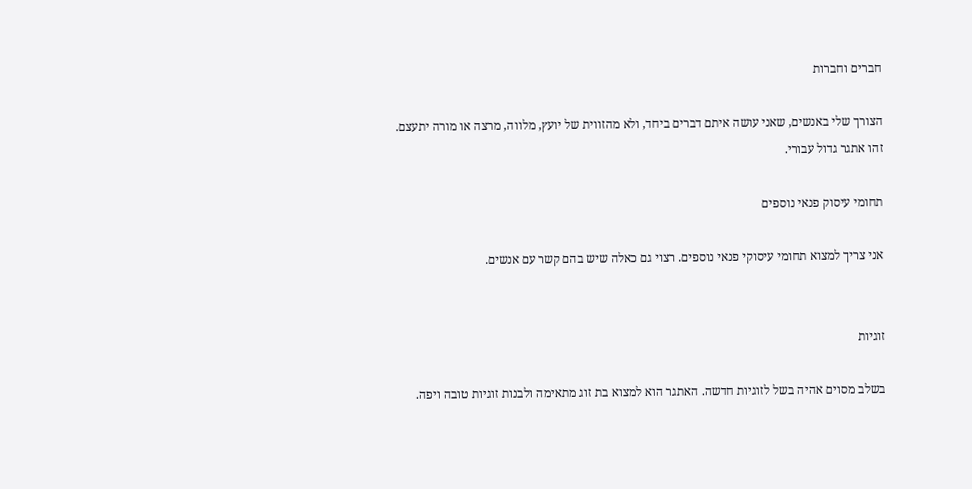חברים וחברות

הצורך שלי באנשים, שאני עושה איתם דברים ביחד, ולא מהזווית של יועץ, מלווה, מרצה או מורה יתעצם.
זהו אתגר גדול עבורי.

תחומי עיסוק פנאי נוספים

אני צריך למצוא תחומי עיסוקי פנאי נוספים. רצוי גם כאלה שיש בהם קשר עם אנשים.


זוגיות

בשלב מסוים אהיה בשל לזוגיות חדשה. האתגר הוא למצוא בת זוג מתאימה ולבנות זוגיות טובה ויפה.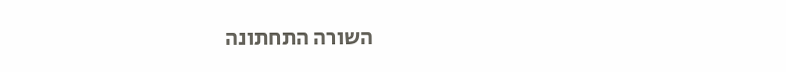השורה התחתונה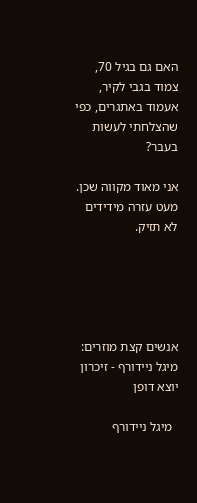האם גם בגיל 70, צמוד בגבי לקיר, אעמוד באתגרים, כפי שהצלחתי לעשות בעבר?

אני מאוד מקווה שכן. מעט עזרה מידידים לא תזיק.





אנשים קצת מוזרים: מיגל ניידורף - זיכרון יוצא דופן

  מיגל ניידורף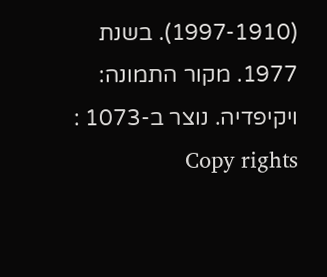(1997-1910). בשנת 1977. מקור התמונה: ויקיפדיה. נוצר ב-1073 :      Copy rights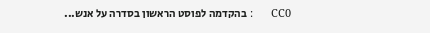CC0      : בהקדמה לפוסט הראשון בסדרה על אנש...